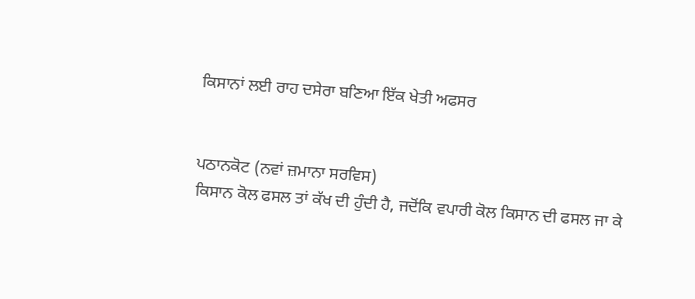ਕਿਸਾਨਾਂ ਲਈ ਰਾਹ ਦਸੇਰਾ ਬਣਿਆ ਇੱਕ ਖੇਤੀ ਅਫਸਰ


ਪਠਾਨਕੋਟ (ਨਵਾਂ ਜ਼ਮਾਨਾ ਸਰਵਿਸ)
ਕਿਸਾਨ ਕੋਲ ਫਸਲ ਤਾਂ ਕੱਖ ਦੀ ਹੁੰਦੀ ਹੈ, ਜਦੋਂਕਿ ਵਪਾਰੀ ਕੋਲ ਕਿਸਾਨ ਦੀ ਫਸਲ ਜਾ ਕੇ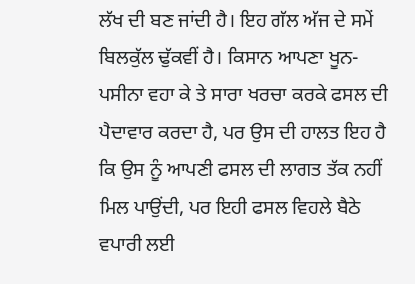ਲੱਖ ਦੀ ਬਣ ਜਾਂਦੀ ਹੈ। ਇਹ ਗੱਲ ਅੱਜ ਦੇ ਸਮੇਂ ਬਿਲਕੁੱਲ ਢੁੱਕਵੀਂ ਹੈ। ਕਿਸਾਨ ਆਪਣਾ ਖੂਨ-ਪਸੀਨਾ ਵਹਾ ਕੇ ਤੇ ਸਾਰਾ ਖਰਚਾ ਕਰਕੇ ਫਸਲ ਦੀ ਪੈਦਾਵਾਰ ਕਰਦਾ ਹੈ, ਪਰ ਉਸ ਦੀ ਹਾਲਤ ਇਹ ਹੈ ਕਿ ਉਸ ਨੂੰ ਆਪਣੀ ਫਸਲ ਦੀ ਲਾਗਤ ਤੱਕ ਨਹੀਂ ਮਿਲ ਪਾਉਂਦੀ, ਪਰ ਇਹੀ ਫਸਲ ਵਿਹਲੇ ਬੈਠੇ ਵਪਾਰੀ ਲਈ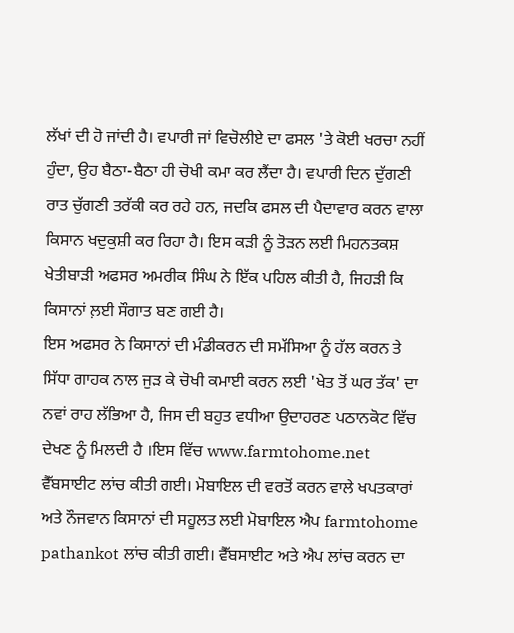ਲੱਖਾਂ ਦੀ ਹੋ ਜਾਂਦੀ ਹੈ। ਵਪਾਰੀ ਜਾਂ ਵਿਚੋਲੀਏ ਦਾ ਫਸਲ 'ਤੇ ਕੋਈ ਖਰਚਾ ਨਹੀਂ ਹੁੰਦਾ, ਉਹ ਬੈਠਾ-ਬੈਠਾ ਹੀ ਚੋਖੀ ਕਮਾ ਕਰ ਲੈਂਦਾ ਹੈ। ਵਪਾਰੀ ਦਿਨ ਦੁੱਗਣੀ ਰਾਤ ਚੁੱਗਣੀ ਤਰੱਕੀ ਕਰ ਰਹੇ ਹਨ, ਜਦਕਿ ਫਸਲ ਦੀ ਪੈਦਾਵਾਰ ਕਰਨ ਵਾਲਾ ਕਿਸਾਨ ਖਦੁਕੁਸ਼ੀ ਕਰ ਰਿਹਾ ਹੈ। ਇਸ ਕੜੀ ਨੂੰ ਤੋੜਨ ਲਈ ਮਿਹਨਤਕਸ਼ ਖੇਤੀਬਾੜੀ ਅਫਸਰ ਅਮਰੀਕ ਸਿੰਘ ਨੇ ਇੱਕ ਪਹਿਲ ਕੀਤੀ ਹੈ, ਜਿਹੜੀ ਕਿ ਕਿਸਾਨਾਂ ਲ਼ਈ ਸੌਗਾਤ ਬਣ ਗਈ ਹੈ।
ਇਸ ਅਫਸਰ ਨੇ ਕਿਸਾਨਾਂ ਦੀ ਮੰਡੀਕਰਨ ਦੀ ਸਮੱਸਿਆ ਨੂੰ ਹੱਲ ਕਰਨ ਤੇ ਸਿੱਧਾ ਗਾਹਕ ਨਾਲ ਜੁੜ ਕੇ ਚੋਖੀ ਕਮਾਈ ਕਰਨ ਲਈ 'ਖੇਤ ਤੋਂ ਘਰ ਤੱਕ' ਦਾ ਨਵਾਂ ਰਾਹ ਲੱਭਿਆ ਹੈ, ਜਿਸ ਦੀ ਬਹੁਤ ਵਧੀਆ ਉਦਾਹਰਣ ਪਠਾਨਕੋਟ ਵਿੱਚ ਦੇਖਣ ਨੂੰ ਮਿਲਦੀ ਹੈ ।ਇਸ ਵਿੱਚ www.farmtohome.net ਵੈੱਬਸਾਈਟ ਲਾਂਚ ਕੀਤੀ ਗਈ। ਮੋਬਾਇਲ ਦੀ ਵਰਤੋਂ ਕਰਨ ਵਾਲੇ ਖਪਤਕਾਰਾਂ ਅਤੇ ਨੌਜਵਾਨ ਕਿਸਾਨਾਂ ਦੀ ਸਹੂਲਤ ਲਈ ਮੋਬਾਇਲ ਐਪ farmtohome pathankot ਲਾਂਚ ਕੀਤੀ ਗਈ। ਵੈੱਬਸਾਈਟ ਅਤੇ ਐਪ ਲਾਂਚ ਕਰਨ ਦਾ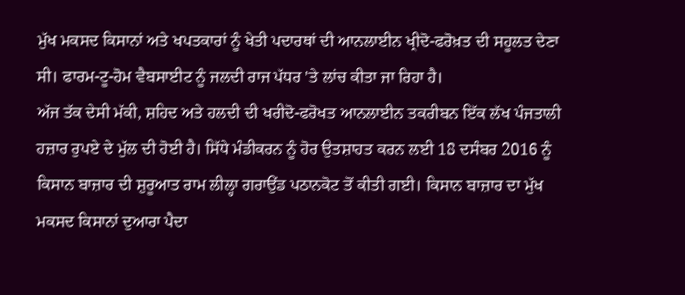ਮੁੱਖ ਮਕਸਦ ਕਿਸਾਨਾਂ ਅਤੇ ਖਪਤਕਾਰਾਂ ਨੂੰ ਖੇਤੀ ਪਦਾਰਥਾਂ ਦੀ ਆਨਲਾਈਨ ਖ੍ਰੀਦੋ-ਫਰੋਖ਼ਤ ਦੀ ਸਹੂਲਤ ਦੇਣਾ ਸੀ। ਫਾਰਮ-ਟੂ-ਹੋਮ ਵੈਬਸਾਈਟ ਨੂੰ ਜਲਦੀ ਰਾਜ ਪੱਧਰ 'ਤੇ ਲਾਂਚ ਕੀਤਾ ਜਾ ਰਿਹਾ ਹੈ।
ਅੱਜ ਤੱਕ ਦੇਸੀ ਮੱਕੀ, ਸ਼ਹਿਦ ਅਤੇ ਹਲਦੀ ਦੀ ਖਰੀਦੋ-ਫਰੋਖਤ ਆਨਲਾਈਨ ਤਕਰੀਬਨ ਇੱਕ ਲੱਖ ਪੰਜਤਾਲੀ ਹਜ਼ਾਰ ਰੁਪਏ ਦੇ ਮੁੱਲ ਦੀ ਹੋਈ ਹੈ। ਸਿੱਧੇ ਮੰਡੀਕਰਨ ਨੂੰ ਹੋਰ ਉਤਸ਼ਾਹਤ ਕਰਨ ਲਈ 18 ਦਸੰਬਰ 2016 ਨੂੰ ਕਿਸਾਨ ਬਾਜ਼ਾਰ ਦੀ ਸ਼ੁਰੂਆਤ ਰਾਮ ਲੀਲ੍ਹਾ ਗਰਾਉਂਡ ਪਠਾਨਕੋਟ ਤੋਂ ਕੀਤੀ ਗਈ। ਕਿਸਾਨ ਬਾਜ਼ਾਰ ਦਾ ਮੁੱਖ ਮਕਸਦ ਕਿਸਾਨਾਂ ਦੁਆਰਾ ਪੈਦਾ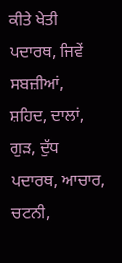ਕੀਤੇ ਖੇਤੀ ਪਦਾਰਥ, ਜਿਵੇਂ ਸਬਜ਼ੀਆਂ, ਸ਼ਹਿਦ, ਦਾਲਾਂ, ਗੁੜ, ਦੁੱਧ ਪਦਾਰਥ, ਆਚਾਰ, ਚਟਨੀ,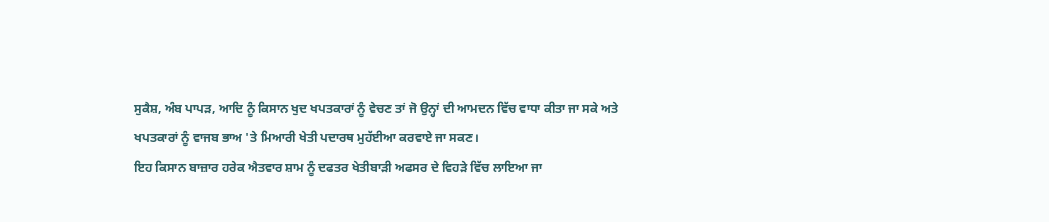ਸੁਕੈਸ਼, ਅੰਬ ਪਾਪੜ, ਆਦਿ ਨੂੰ ਕਿਸਾਨ ਖੁਦ ਖਪਤਕਾਰਾਂ ਨੂੰ ਵੇਚਣ ਤਾਂ ਜੋ ਉਨ੍ਹਾਂ ਦੀ ਆਮਦਨ ਵਿੱਚ ਵਾਧਾ ਕੀਤਾ ਜਾ ਸਕੇ ਅਤੇ ਖਪਤਕਾਰਾਂ ਨੂੰ ਵਾਜਬ ਭਾਅ 'ਤੇ ਮਿਆਰੀ ਖੇਤੀ ਪਦਾਰਥ ਮੁਹੱਈਆ ਕਰਵਾਏ ਜਾ ਸਕਣ।
ਇਹ ਕਿਸਾਨ ਬਾਜ਼ਾਰ ਹਰੇਕ ਐਤਵਾਰ ਸ਼ਾਮ ਨੂੰ ਦਫਤਰ ਖੇਤੀਬਾੜੀ ਅਫਸਰ ਦੇ ਵਿਹੜੇ ਵਿੱਚ ਲਾਇਆ ਜਾ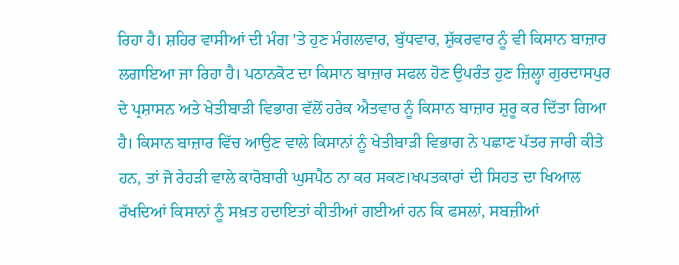ਰਿਹਾ ਹੈ। ਸ਼ਹਿਰ ਵਾਸੀਆਂ ਦੀ ਮੰਗ 'ਤੇ ਹੁਣ ਮੰਗਲਵਾਰ, ਬੁੱਧਵਾਰ, ਸ਼ੁੱਕਰਵਾਰ ਨੂੰ ਵੀ ਕਿਸਾਨ ਬਾਜ਼ਾਰ ਲਗਾਇਆ ਜਾ ਰਿਹਾ ਹੈ। ਪਠਾਨਕੋਟ ਦਾ ਕਿਸਾਨ ਬਾਜ਼ਾਰ ਸਫਲ ਹੋਣ ਉਪਰੰਤ ਹੁਣ ਜ਼ਿਲ੍ਹਾ ਗੁਰਦਾਸਪੁਰ ਦੇ ਪ੍ਰਸ਼ਾਸਨ ਅਤੇ ਖੇਤੀਬਾੜੀ ਵਿਭਾਗ ਵੱਲੋਂ ਹਰੇਕ ਐਤਵਾਰ ਨੂੰ ਕਿਸਾਨ ਬਾਜ਼ਾਰ ਸ਼ੁਰੂ ਕਰ ਦਿੱਤਾ ਗਿਆ ਹੈ। ਕਿਸਾਨ ਬਾਜ਼ਾਰ ਵਿੱਚ ਆਉਣ ਵਾਲੇ ਕਿਸਾਨਾਂ ਨੂੰ ਖੇਤੀਬਾੜੀ ਵਿਭਾਗ ਨੇ ਪਛਾਣ ਪੱਤਰ ਜਾਰੀ ਕੀਤੇ ਹਨ, ਤਾਂ ਜੋ ਰੇਹੜੀ ਵਾਲੇ ਕਾਰੋਬਾਰੀ ਘੁਸਪੈਠ ਨਾ ਕਰ ਸਕਣ।ਖਪਤਕਾਰਾਂ ਦੀ ਸਿਹਤ ਦਾ ਖਿਆਲ ਰੱਖਦਿਆਂ ਕਿਸਾਨਾਂ ਨੂੰ ਸਖ਼ਤ ਹਦਾਇਤਾਂ ਕੀਤੀਆਂ ਗਈਆਂ ਹਨ ਕਿ ਫਸਲਾਂ, ਸਬਜ਼ੀਆਂ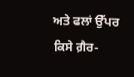ਅਤੇ ਫਲਾਂ ਉੱਪਰ ਕਿਸੇ ਗ਼ੈਰ-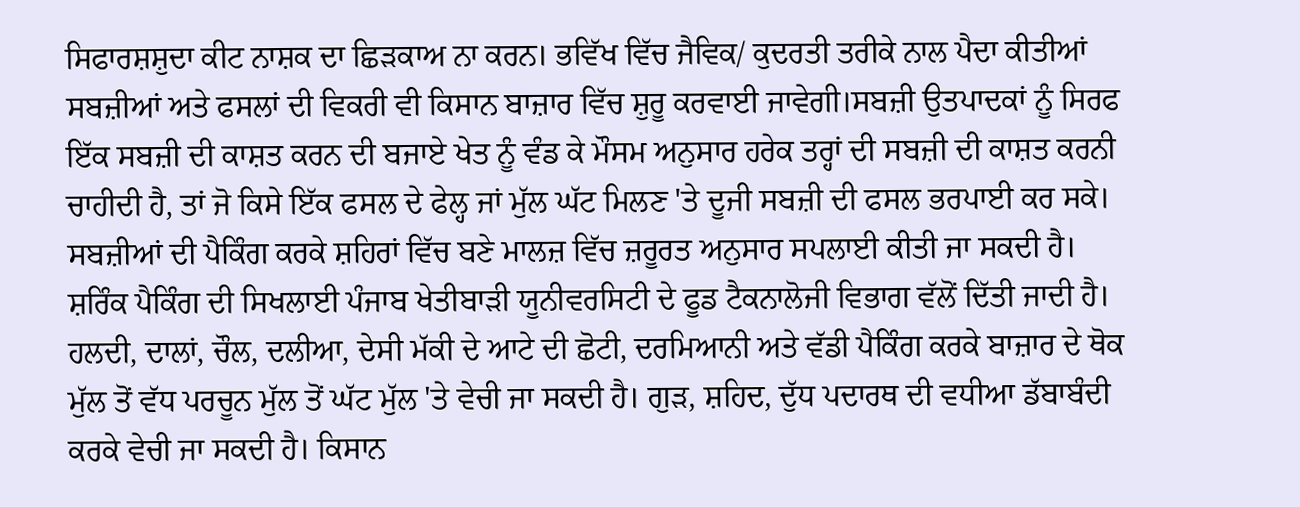ਸਿਫਾਰਸ਼ਸ਼ੁਦਾ ਕੀਟ ਨਾਸ਼ਕ ਦਾ ਛਿੜਕਾਅ ਨਾ ਕਰਨ। ਭਵਿੱਖ ਵਿੱਚ ਜੈਵਿਕ/ ਕੁਦਰਤੀ ਤਰੀਕੇ ਨਾਲ ਪੈਦਾ ਕੀਤੀਆਂ ਸਬਜ਼ੀਆਂ ਅਤੇ ਫਸਲਾਂ ਦੀ ਵਿਕਰੀ ਵੀ ਕਿਸਾਨ ਬਾਜ਼ਾਰ ਵਿੱਚ ਸ਼ੁਰੂ ਕਰਵਾਈ ਜਾਵੇਗੀ।ਸਬਜ਼ੀ ਉਤਪਾਦਕਾਂ ਨੂੰ ਸਿਰਫ ਇੱਕ ਸਬਜ਼ੀ ਦੀ ਕਾਸ਼ਤ ਕਰਨ ਦੀ ਬਜਾਏ ਖੇਤ ਨੂੰ ਵੰਡ ਕੇ ਮੌਸਮ ਅਨੁਸਾਰ ਹਰੇਕ ਤਰ੍ਹਾਂ ਦੀ ਸਬਜ਼ੀ ਦੀ ਕਾਸ਼ਤ ਕਰਨੀ ਚਾਹੀਦੀ ਹੈ, ਤਾਂ ਜੋ ਕਿਸੇ ਇੱਕ ਫਸਲ ਦੇ ਫੇਲ੍ਹ ਜਾਂ ਮੁੱਲ ਘੱਟ ਮਿਲਣ 'ਤੇ ਦੂਜੀ ਸਬਜ਼ੀ ਦੀ ਫਸਲ ਭਰਪਾਈ ਕਰ ਸਕੇ। ਸਬਜ਼ੀਆਂ ਦੀ ਪੈਕਿੰਗ ਕਰਕੇ ਸ਼ਹਿਰਾਂ ਵਿੱਚ ਬਣੇ ਮਾਲਜ਼ ਵਿੱਚ ਜ਼ਰੂਰਤ ਅਨੁਸਾਰ ਸਪਲਾਈ ਕੀਤੀ ਜਾ ਸਕਦੀ ਹੈ।
ਸ਼ਰਿੰਕ ਪੈਕਿੰਗ ਦੀ ਸਿਖਲਾਈ ਪੰਜਾਬ ਖੇਤੀਬਾੜੀ ਯੂਨੀਵਰਸਿਟੀ ਦੇ ਫੂਡ ਟੈਕਨਾਲੋਜੀ ਵਿਭਾਗ ਵੱਲੋਂ ਦਿੱਤੀ ਜਾਦੀ ਹੈ। ਹਲਦੀ, ਦਾਲਾਂ, ਚੌਲ, ਦਲੀਆ, ਦੇਸੀ ਮੱਕੀ ਦੇ ਆਟੇ ਦੀ ਛੋਟੀ, ਦਰਮਿਆਨੀ ਅਤੇ ਵੱਡੀ ਪੈਕਿੰਗ ਕਰਕੇ ਬਾਜ਼ਾਰ ਦੇ ਥੋਕ ਮੁੱਲ ਤੋਂ ਵੱਧ ਪਰਚੂਨ ਮੁੱਲ ਤੋਂ ਘੱਟ ਮੁੱਲ 'ਤੇ ਵੇਚੀ ਜਾ ਸਕਦੀ ਹੈ। ਗੁੜ, ਸ਼ਹਿਦ, ਦੁੱਧ ਪਦਾਰਥ ਦੀ ਵਧੀਆ ਡੱਬਾਬੰਦੀ ਕਰਕੇ ਵੇਚੀ ਜਾ ਸਕਦੀ ਹੈ। ਕਿਸਾਨ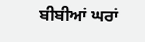ਬੀਬੀਆਂ ਘਰਾਂ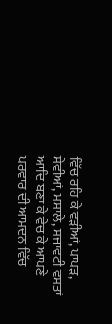ਵਿੱਚ ਰਹਿ ਕੇ ਵੜੀਆਂ, ਪਾਪੜ, ਸੇਵੀਆਂ, ਮਸਾਲੇ, ਸਜਾਵਟੀ ਵਸਤਾਂ ਆਦਿ ਬਣਾ ਕੇ ਵੇਚ ਕੇ ਆਪਣੇ ਪਰਵਾਰ ਦੀ ਆਮਦਨ ਵਿੱਚ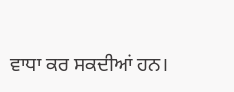ਵਾਧਾ ਕਰ ਸਕਦੀਆਂ ਹਨ।